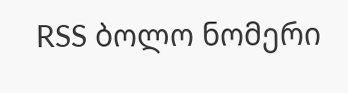RSS ბოლო ნომერი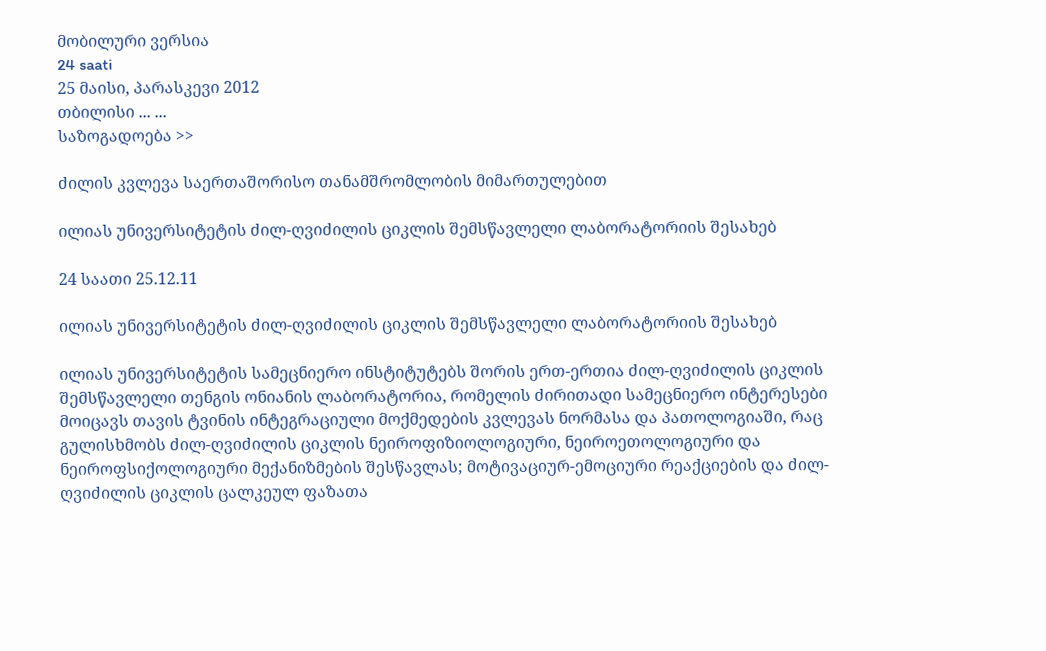მობილური ვერსია
24 saati
25 მაისი, პარასკევი 2012
თბილისი ... ...
საზოგადოება >>

ძილის კვლევა საერთაშორისო თანამშრომლობის მიმართულებით

ილიას უნივერსიტეტის ძილ-ღვიძილის ციკლის შემსწავლელი ლაბორატორიის შესახებ

24 საათი 25.12.11

ილიას უნივერსიტეტის ძილ-ღვიძილის ციკლის შემსწავლელი ლაბორატორიის შესახებ

ილიას უნივერსიტეტის სამეცნიერო ინსტიტუტებს შორის ერთ-ერთია ძილ-ღვიძილის ციკლის შემსწავლელი თენგის ონიანის ლაბორატორია, რომელის ძირითადი სამეცნიერო ინტერესები მოიცავს თავის ტვინის ინტეგრაციული მოქმედების კვლევას ნორმასა და პათოლოგიაში, რაც გულისხმობს ძილ-ღვიძილის ციკლის ნეიროფიზიოლოგიური, ნეიროეთოლოგიური და ნეიროფსიქოლოგიური მექანიზმების შესწავლას; მოტივაციურ-ემოციური რეაქციების და ძილ-ღვიძილის ციკლის ცალკეულ ფაზათა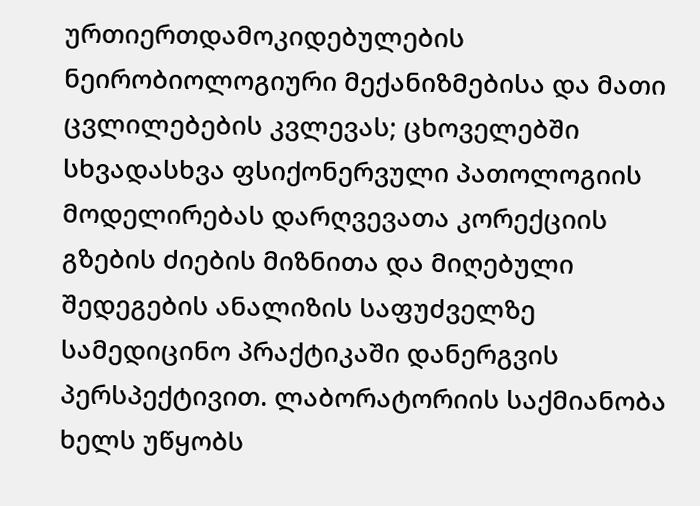ურთიერთდამოკიდებულების ნეირობიოლოგიური მექანიზმებისა და მათი ცვლილებების კვლევას; ცხოველებში სხვადასხვა ფსიქონერვული პათოლოგიის მოდელირებას დარღვევათა კორექციის გზების ძიების მიზნითა და მიღებული შედეგების ანალიზის საფუძველზე სამედიცინო პრაქტიკაში დანერგვის პერსპექტივით. ლაბორატორიის საქმიანობა ხელს უწყობს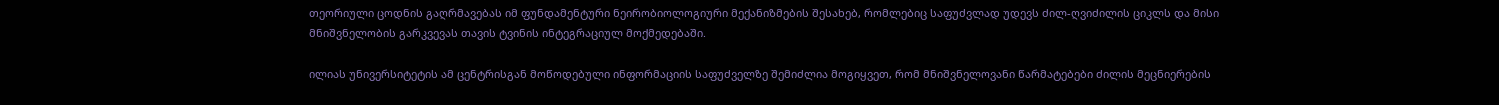თეორიული ცოდნის გაღრმავებას იმ ფუნდამენტური ნეირობიოლოგიური მექანიზმების შესახებ, რომლებიც საფუძვლად უდევს ძილ-ღვიძილის ციკლს და მისი მნიშვნელობის გარკვევას თავის ტვინის ინტეგრაციულ მოქმედებაში.

ილიას უნივერსიტეტის ამ ცენტრისგან მოწოდებული ინფორმაციის საფუძველზე შემიძლია მოგიყვეთ, რომ მნიშვნელოვანი წარმატებები ძილის მეცნიერების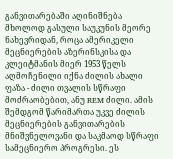განვითარებაში აღინიშნება მხოლოდ გასული საუკუნის მეორე ნახევრიდან, როცა ამერიკელი მეცნიერების აზერინსკისა და კლეიტმანის მიერ 1953 წელს აღმოჩენილი იქნა ძილის ახალი ფაზა - ძილი თვალის სწრაფი მოძრაობებით, ანუ REM ძილი. ამის შემდგომ წარიმართა უკვე ძილის მეცნიერების განვითარების მნიშვნელოვანი და საკმაოდ სწრაფი სამეცნიერო პროგრესი. ეს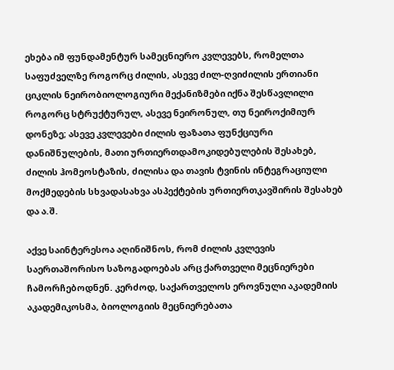ეხება იმ ფუნდამენტურ სამეცნიერო კვლევებს, რომელთა საფუძველზე როგორც ძილის, ასევე ძილ-ღვიძილის ერთიანი ციკლის ნეირობიოლოგიური მექანიზმები იქნა შესწავლილი როგორც სტრუქტურულ, ასევე ნეირონულ, თუ ნეიროქიმიურ დონეზე; ასევე კვლევები ძილის ფაზათა ფუნქციური დანიშნულების, მათი ურთიერთდამოკიდებულების შესახებ, ძილის ჰომეოსტაზის, ძილისა და თავის ტვინის ინტეგრაციული მოქმედების სხვადასახვა ასპექტების ურთიერთკავშირის შესახებ და ა.შ.

აქვე საინტერესოა აღინიშნოს, რომ ძილის კვლევის საერთაშორისო საზოგადოებას არც ქართველი მეცნიერები ჩამორჩებოდნენ. კერძოდ, საქართველოს ეროვნული აკადემიის აკადემიკოსმა, ბიოლოგიის მეცნიერებათა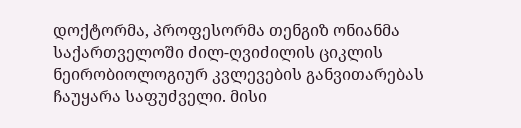დოქტორმა, პროფესორმა თენგიზ ონიანმა საქართველოში ძილ-ღვიძილის ციკლის ნეირობიოლოგიურ კვლევების განვითარებას ჩაუყარა საფუძველი. მისი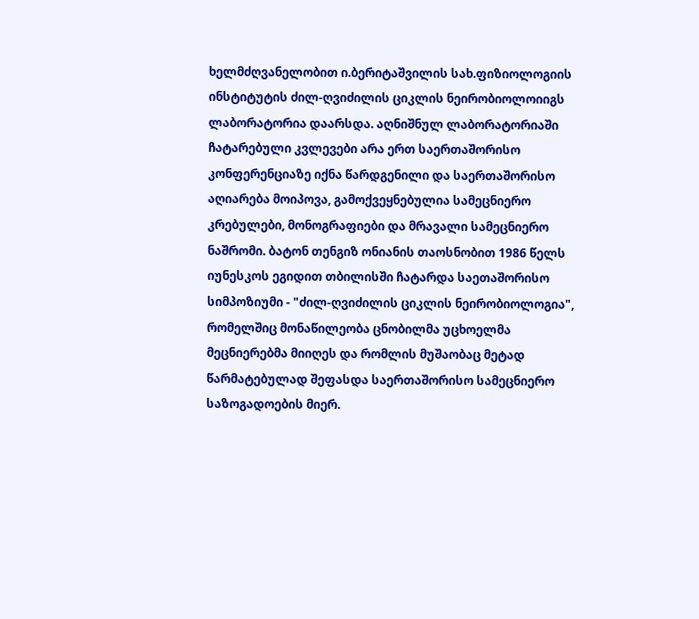ხელმძღვანელობით ი.ბერიტაშვილის სახ.ფიზიოლოგიის ინსტიტუტის ძილ-ღვიძილის ციკლის ნეირობიოლოიიგს ლაბორატორია დაარსდა. აღნიშნულ ლაბორატორიაში ჩატარებული კვლევები არა ერთ საერთაშორისო კონფერენციაზე იქნა წარდგენილი და საერთაშორისო აღიარება მოიპოვა, გამოქვეყნებულია სამეცნიერო კრებულები, მონოგრაფიები და მრავალი სამეცნიერო ნაშრომი. ბატონ თენგიზ ონიანის თაოსნობით 1986 წელს იუნესკოს ეგიდით თბილისში ჩატარდა საეთაშორისო სიმპოზიუმი - "ძილ-ღვიძილის ციკლის ნეირობიოლოგია", რომელშიც მონაწილეობა ცნობილმა უცხოელმა მეცნიერებმა მიიღეს და რომლის მუშაობაც მეტად წარმატებულად შეფასდა საერთაშორისო სამეცნიერო საზოგადოების მიერ.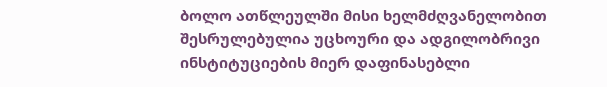ბოლო ათწლეულში მისი ხელმძღვანელობით შესრულებულია უცხოური და ადგილობრივი ინსტიტუციების მიერ დაფინასებლი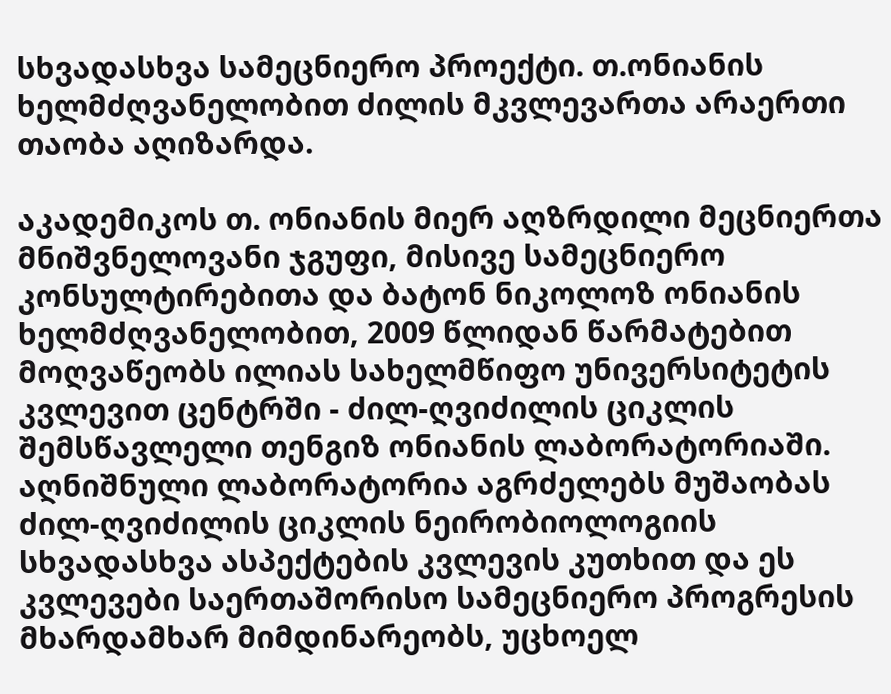სხვადასხვა სამეცნიერო პროექტი. თ.ონიანის ხელმძღვანელობით ძილის მკვლევართა არაერთი თაობა აღიზარდა.

აკადემიკოს თ. ონიანის მიერ აღზრდილი მეცნიერთა მნიშვნელოვანი ჯგუფი, მისივე სამეცნიერო კონსულტირებითა და ბატონ ნიკოლოზ ონიანის ხელმძღვანელობით, 2009 წლიდან წარმატებით მოღვაწეობს ილიას სახელმწიფო უნივერსიტეტის კვლევით ცენტრში - ძილ-ღვიძილის ციკლის შემსწავლელი თენგიზ ონიანის ლაბორატორიაში. აღნიშნული ლაბორატორია აგრძელებს მუშაობას ძილ-ღვიძილის ციკლის ნეირობიოლოგიის სხვადასხვა ასპექტების კვლევის კუთხით და ეს კვლევები საერთაშორისო სამეცნიერო პროგრესის მხარდამხარ მიმდინარეობს, უცხოელ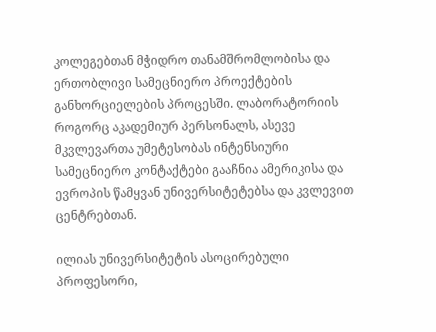კოლეგებთან მჭიდრო თანამშრომლობისა და ერთობლივი სამეცნიერო პროექტების განხორციელების პროცესში. ლაბორატორიის როგორც აკადემიურ პერსონალს, ასევე მკვლევართა უმეტესობას ინტენსიური სამეცნიერო კონტაქტები გააჩნია ამერიკისა და ევროპის წამყვან უნივერსიტეტებსა და კვლევით ცენტრებთან.

ილიას უნივერსიტეტის ასოცირებული პროფესორი,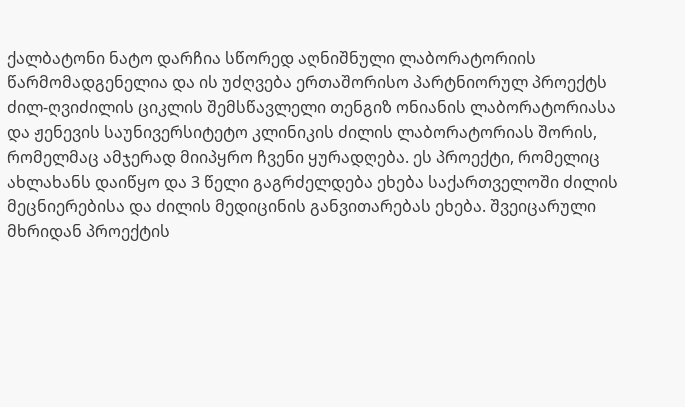ქალბატონი ნატო დარჩია სწორედ აღნიშნული ლაბორატორიის წარმომადგენელია და ის უძღვება ერთაშორისო პარტნიორულ პროექტს ძილ-ღვიძილის ციკლის შემსწავლელი თენგიზ ონიანის ლაბორატორიასა და ჟენევის საუნივერსიტეტო კლინიკის ძილის ლაბორატორიას შორის, რომელმაც ამჯერად მიიპყრო ჩვენი ყურადღება. ეს პროექტი, რომელიც ახლახანს დაიწყო და 3 წელი გაგრძელდება ეხება საქართველოში ძილის მეცნიერებისა და ძილის მედიცინის განვითარებას ეხება. შვეიცარული მხრიდან პროექტის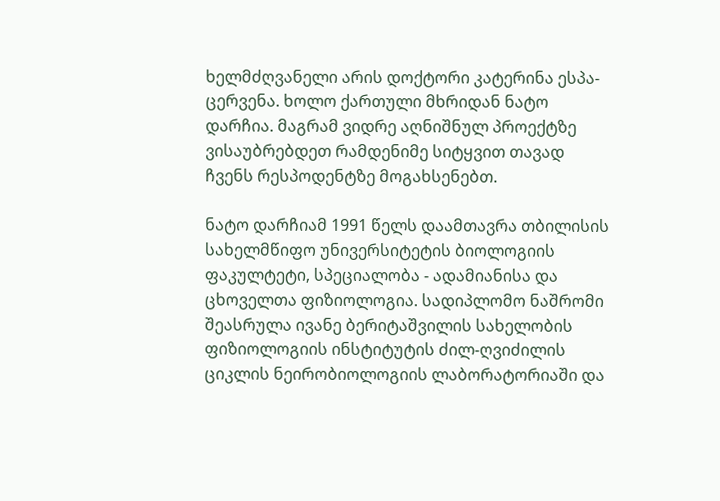ხელმძღვანელი არის დოქტორი კატერინა ესპა-ცერვენა. ხოლო ქართული მხრიდან ნატო დარჩია. მაგრამ ვიდრე აღნიშნულ პროექტზე ვისაუბრებდეთ რამდენიმე სიტყვით თავად ჩვენს რესპოდენტზე მოგახსენებთ.

ნატო დარჩიამ 1991 წელს დაამთავრა თბილისის სახელმწიფო უნივერსიტეტის ბიოლოგიის ფაკულტეტი, სპეციალობა - ადამიანისა და ცხოველთა ფიზიოლოგია. სადიპლომო ნაშრომი შეასრულა ივანე ბერიტაშვილის სახელობის ფიზიოლოგიის ინსტიტუტის ძილ-ღვიძილის ციკლის ნეირობიოლოგიის ლაბორატორიაში და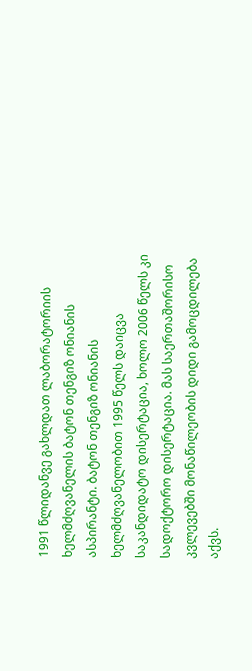1991 წლიდანვე გახლდათ ლაბორატორიის ხელმძღვანელის ბატონ თენგიზ ონიანის ასპირანტი. ბატონ თენგიზ ონიანის ხელმძღვანელობით 1995 წელს დაიცვა საკანდიდატო დისერტაცია, ხოლო 2006 წელს კი სადოქტორო დისერტაცია. მას საერთაშორისო კვლევებში მონაწილეობის დიდი გამოცდილება აქვს.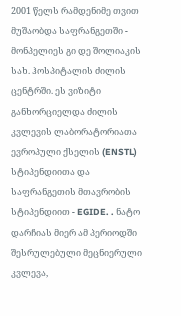2001 წელს რამდენიმე თვით მუშაობდა საფრანგეთში - მონპელიეს გი დე შოლიაკის სახ. ჰოსპიტალის ძილის ცენტრში. ეს ვიზიტი განხორციელდა ძილის კვლევის ლაბორატორიათა ევროპული ქსელის (ENSTL) სტიპენდიითა და საფრანგეთის მთავრობის სტიპენდიით - EGIDE. . ნატო დარჩიას მიერ ამ პერიოდში შესრულებული მეცნიერული კვლევა,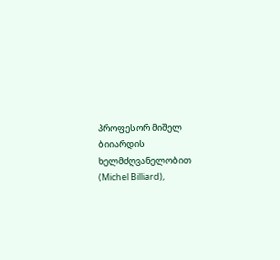პროფესორ მიშელ ბიიარდის ხელმძღვანელობით (Michel Billiard),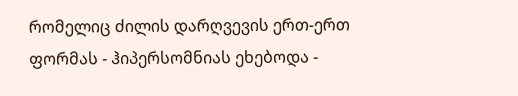რომელიც ძილის დარღვევის ერთ-ერთ ფორმას - ჰიპერსომნიას ეხებოდა -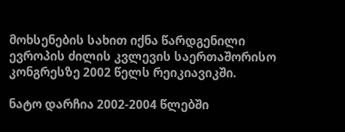მოხსენების სახით იქნა წარდგენილი ევროპის ძილის კვლევის საერთაშორისო კონგრესზე 2002 წელს რეიკიავიკში.

ნატო დარჩია 2002-2004 წლებში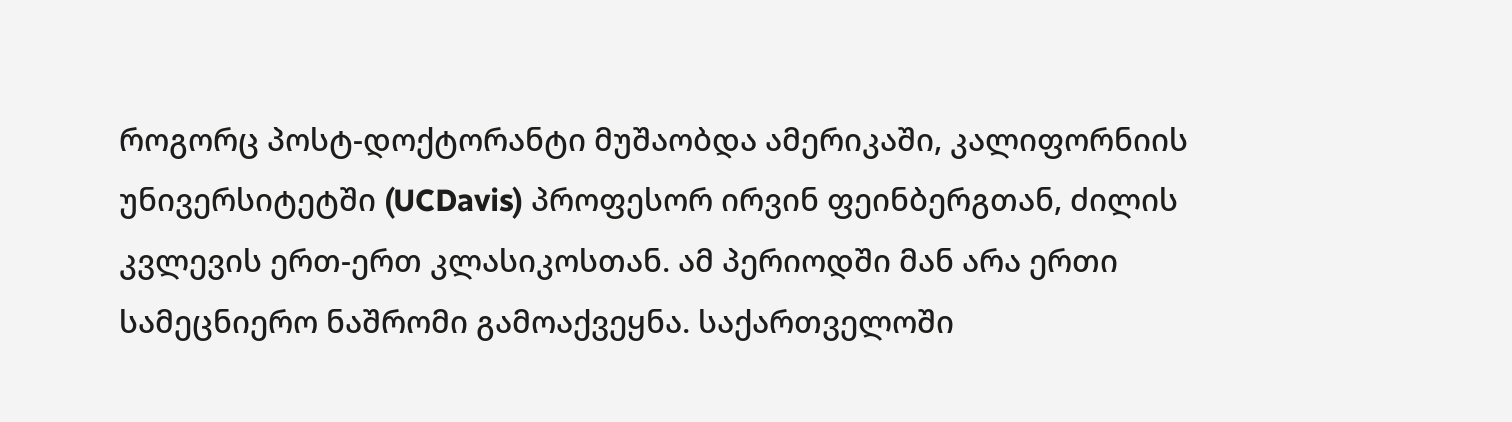როგორც პოსტ-დოქტორანტი მუშაობდა ამერიკაში, კალიფორნიის უნივერსიტეტში (UCDavis) პროფესორ ირვინ ფეინბერგთან, ძილის კვლევის ერთ-ერთ კლასიკოსთან. ამ პერიოდში მან არა ერთი სამეცნიერო ნაშრომი გამოაქვეყნა. საქართველოში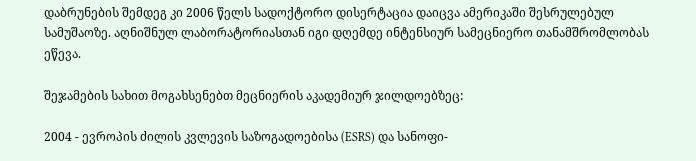დაბრუნების შემდეგ კი 2006 წელს სადოქტორო დისერტაცია დაიცვა ამერიკაში შესრულებულ სამუშაოზე. აღნიშნულ ლაბორატორიასთან იგი დღემდე ინტენსიურ სამეცნიერო თანამშრომლობას ეწევა.

შეჯამების სახით მოგახსენებთ მეცნიერის აკადემიურ ჯილდოებზეც:

2004 - ევროპის ძილის კვლევის საზოგადოებისა (ESRS) და სანოფი-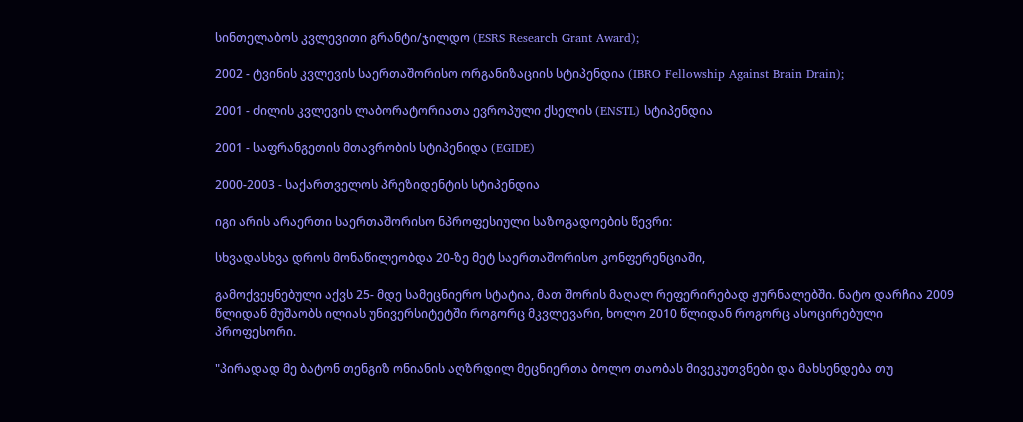სინთელაბოს კვლევითი გრანტი/ჯილდო (ESRS Research Grant Award);

2002 - ტვინის კვლევის საერთაშორისო ორგანიზაციის სტიპენდია (IBRO Fellowship Against Brain Drain);

2001 - ძილის კვლევის ლაბორატორიათა ევროპული ქსელის (ENSTL) სტიპენდია

2001 - საფრანგეთის მთავრობის სტიპენიდა (EGIDE)

2000-2003 - საქართველოს პრეზიდენტის სტიპენდია

იგი არის არაერთი საერთაშორისო ნპროფესიული საზოგადოების წევრი:

სხვადასხვა დროს მონაწილეობდა 20-ზე მეტ საერთაშორისო კონფერენციაში,

გამოქვეყნებული აქვს 25- მდე სამეცნიერო სტატია, მათ შორის მაღალ რეფერირებად ჟურნალებში. ნატო დარჩია 2009 წლიდან მუშაობს ილიას უნივერსიტეტში როგორც მკვლევარი, ხოლო 2010 წლიდან როგორც ასოცირებული პროფესორი.

"პირადად მე ბატონ თენგიზ ონიანის აღზრდილ მეცნიერთა ბოლო თაობას მივეკუთვნები და მახსენდება თუ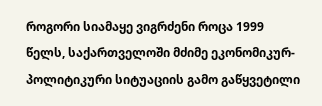როგორი სიამაყე ვიგრძენი როცა 1999 წელს, საქართველოში მძიმე ეკონომიკურ-პოლიტიკური სიტუაციის გამო გაწყვეტილი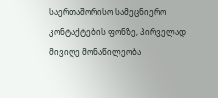საერთაშორისო სამეცნიერო კონტაქტების ფონზე, პირველად მივიღე მონაწილეობა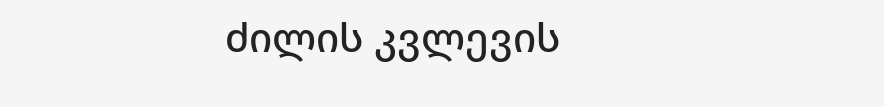ძილის კვლევის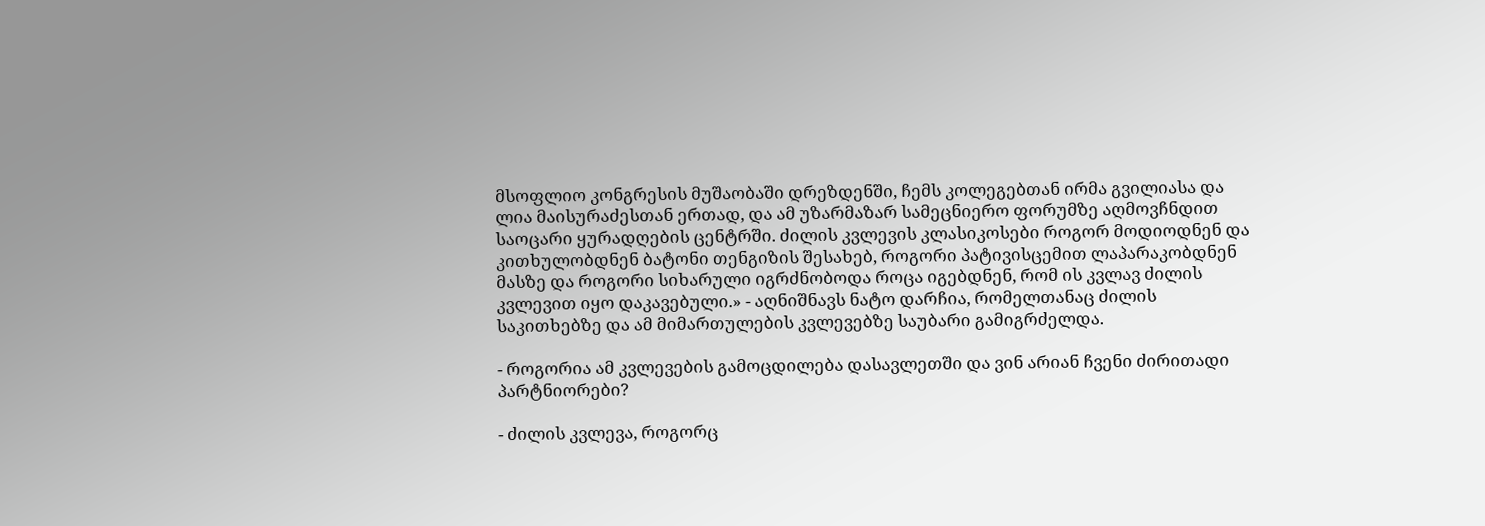მსოფლიო კონგრესის მუშაობაში დრეზდენში, ჩემს კოლეგებთან ირმა გვილიასა და ლია მაისურაძესთან ერთად, და ამ უზარმაზარ სამეცნიერო ფორუმზე აღმოვჩნდით საოცარი ყურადღების ცენტრში. ძილის კვლევის კლასიკოსები როგორ მოდიოდნენ და კითხულობდნენ ბატონი თენგიზის შესახებ, როგორი პატივისცემით ლაპარაკობდნენ მასზე და როგორი სიხარული იგრძნობოდა როცა იგებდნენ, რომ ის კვლავ ძილის კვლევით იყო დაკავებული.» - აღნიშნავს ნატო დარჩია, რომელთანაც ძილის საკითხებზე და ამ მიმართულების კვლევებზე საუბარი გამიგრძელდა.

- როგორია ამ კვლევების გამოცდილება დასავლეთში და ვინ არიან ჩვენი ძირითადი პარტნიორები?

- ძილის კვლევა, როგორც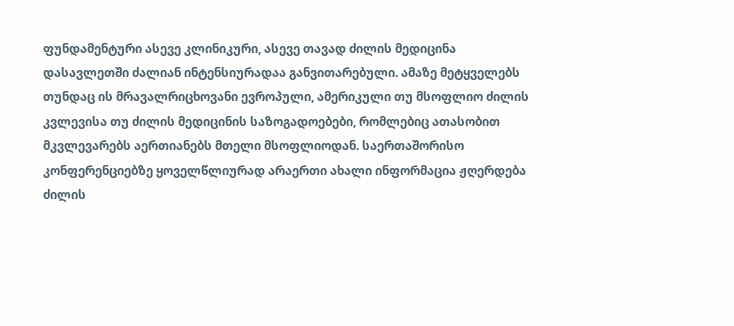ფუნდამენტური ასევე კლინიკური, ასევე თავად ძილის მედიცინა დასავლეთში ძალიან ინტენსიურადაა განვითარებული. ამაზე მეტყველებს თუნდაც ის მრავალრიცხოვანი ევროპული, ამერიკული თუ მსოფლიო ძილის კვლევისა თუ ძილის მედიცინის საზოგადოებები, რომლებიც ათასობით მკვლევარებს აერთიანებს მთელი მსოფლიოდან. საერთაშორისო კონფერენციებზე ყოველწლიურად არაერთი ახალი ინფორმაცია ჟღერდება ძილის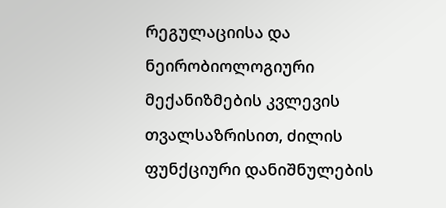რეგულაციისა და ნეირობიოლოგიური მექანიზმების კვლევის თვალსაზრისით, ძილის ფუნქციური დანიშნულების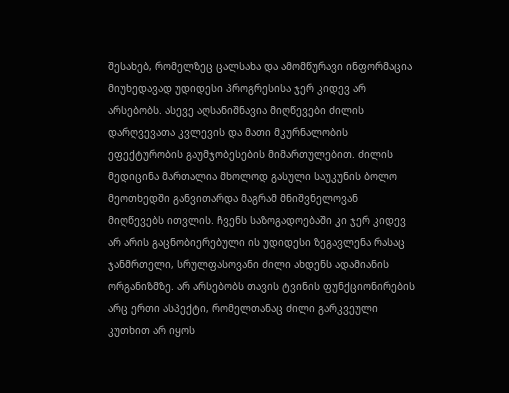შესახებ, რომელზეც ცალსახა და ამომწურავი ინფორმაცია მიუხედავად უდიდესი პროგრესისა ჯერ კიდევ არ არსებობს. ასევე აღსანიშნავია მიღწევები ძილის დარღვევათა კვლევის და მათი მკურნალობის ეფექტურობის გაუმჯობესების მიმართულებით. ძილის მედიცინა მართალია მხოლოდ გასული საუკუნის ბოლო მეოთხედში განვითარდა მაგრამ მნიშვნელოვან მიღწევებს ითვლის. ჩვენს საზოგადოებაში კი ჯერ კიდევ არ არის გაცნობიერებული ის უდიდესი ზეგავლენა რასაც ჯანმრთელი, სრულფასოვანი ძილი ახდენს ადამიანის ორგანიზმზე. არ არსებობს თავის ტვინის ფუნქციონირების არც ერთი ასპექტი, რომელთანაც ძილი გარკვეული კუთხით არ იყოს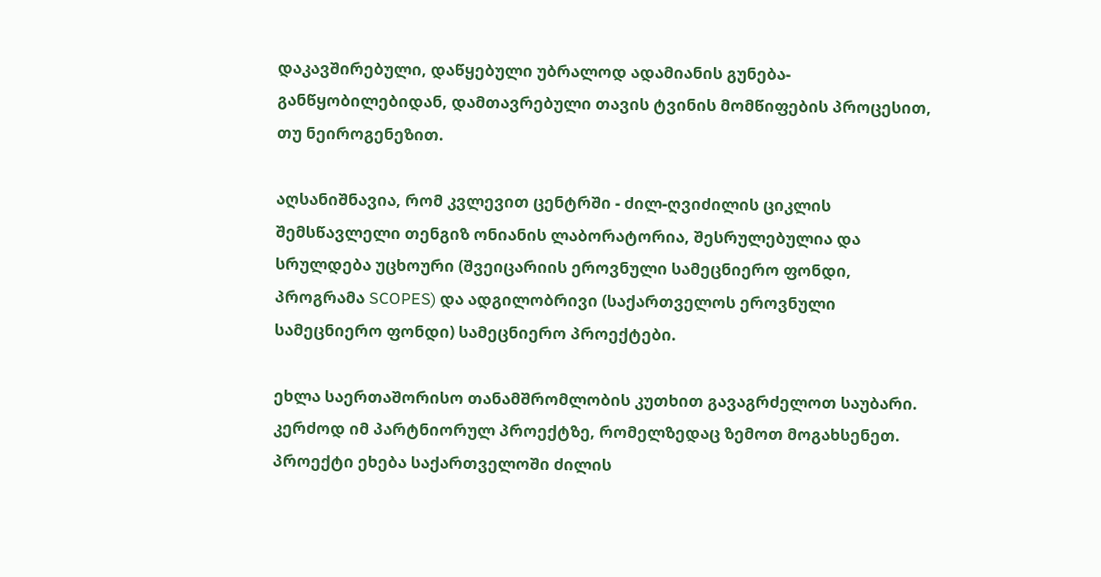დაკავშირებული, დაწყებული უბრალოდ ადამიანის გუნება-განწყობილებიდან, დამთავრებული თავის ტვინის მომწიფების პროცესით, თუ ნეიროგენეზით.

აღსანიშნავია, რომ კვლევით ცენტრში - ძილ-ღვიძილის ციკლის შემსწავლელი თენგიზ ონიანის ლაბორატორია, შესრულებულია და სრულდება უცხოური (შვეიცარიის ეროვნული სამეცნიერო ფონდი, პროგრამა SCOPES) და ადგილობრივი (საქართველოს ეროვნული სამეცნიერო ფონდი) სამეცნიერო პროექტები.

ეხლა საერთაშორისო თანამშრომლობის კუთხით გავაგრძელოთ საუბარი. კერძოდ იმ პარტნიორულ პროექტზე, რომელზედაც ზემოთ მოგახსენეთ. პროექტი ეხება საქართველოში ძილის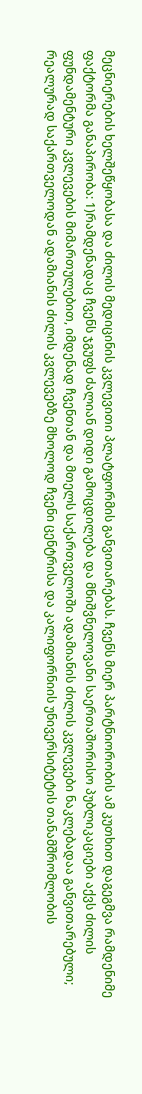მეცნიერების ხელშეწყობასა და ძილის მედიცინის კვლევითი პლატფორმის განვითარებას. ჩვენს მიერ პარტნიორობის ამ კუთხით დაგეგმვა რამდენიმე ფაქტორმა განაპირობა: 1)რამდენადაც ჩვენს ჯგუფს ძალიან დიდი გამოცდილება და მნიშვნელოვანი საერთაშორისო პუბლიკაციები აქვს ძილის ფუნდამენტური კვლევების მიმართულებით, იმდენად ჩვენთან და მთელს საქართველოში ადამიანის ძილის კვლევები ნაკლებადაა განვითარებული; რეალურად საქართველოდან ადამიანის ძილის კვლევებზე მხოლოდ ჩვენი ცენტრისა და კალიფორნიის უნივერსიტეტის თანამშრომლობის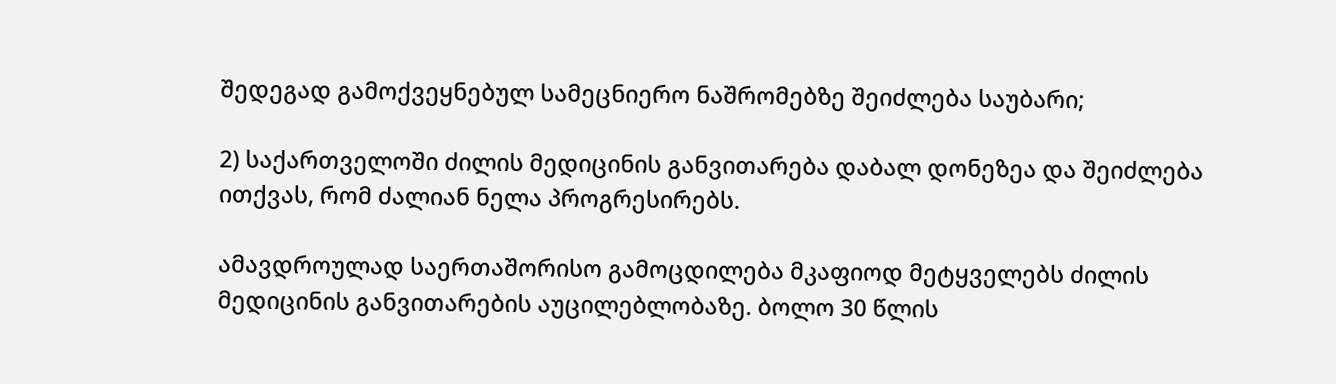შედეგად გამოქვეყნებულ სამეცნიერო ნაშრომებზე შეიძლება საუბარი;

2) საქართველოში ძილის მედიცინის განვითარება დაბალ დონეზეა და შეიძლება ითქვას, რომ ძალიან ნელა პროგრესირებს.

ამავდროულად საერთაშორისო გამოცდილება მკაფიოდ მეტყველებს ძილის მედიცინის განვითარების აუცილებლობაზე. ბოლო 30 წლის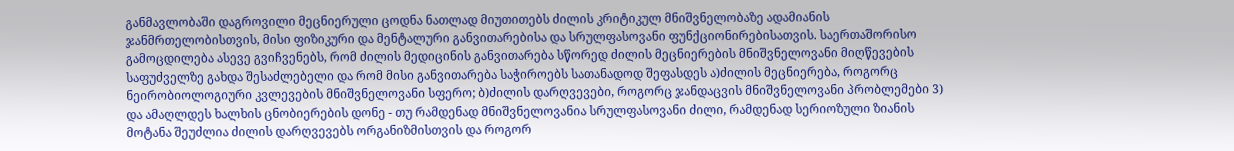განმავლობაში დაგროვილი მეცნიერული ცოდნა ნათლად მიუთითებს ძილის კრიტიკულ მნიშვნელობაზე ადამიანის ჯანმრთელობისთვის, მისი ფიზიკური და მენტალური განვითარებისა და სრულფასოვანი ფუნქციონირებისათვის. საერთაშორისო გამოცდილება ასევე გვიჩვენებს, რომ ძილის მედიცინის განვითარება სწორედ ძილის მეცნიერების მნიშვნელოვანი მიღწევების საფუძველზე გახდა შესაძლებელი და რომ მისი განვითარება საჭიროებს სათანადოდ შეფასდეს ა)ძილის მეცნიერება, როგორც ნეირობიოლოგიური კვლევების მნიშვნელოვანი სფერო; ბ)ძილის დარღვევები, როგორც ჯანდაცვის მნიშვნელოვანი პრობლემები 3) და ამაღლდეს ხალხის ცნობიერების დონე - თუ რამდენად მნიშვნელოვანია სრულფასოვანი ძილი, რამდენად სერიოზული ზიანის მოტანა შეუძლია ძილის დარღვევებს ორგანიზმისთვის და როგორ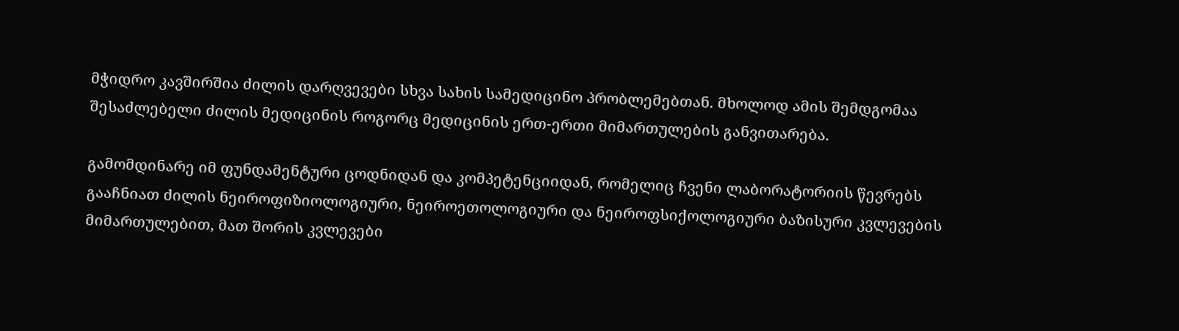მჭიდრო კავშირშია ძილის დარღვევები სხვა სახის სამედიცინო პრობლემებთან. მხოლოდ ამის შემდგომაა შესაძლებელი ძილის მედიცინის როგორც მედიცინის ერთ-ერთი მიმართულების განვითარება.

გამომდინარე იმ ფუნდამენტური ცოდნიდან და კომპეტენციიდან, რომელიც ჩვენი ლაბორატორიის წევრებს გააჩნიათ ძილის ნეიროფიზიოლოგიური, ნეიროეთოლოგიური და ნეიროფსიქოლოგიური ბაზისური კვლევების მიმართულებით, მათ შორის კვლევები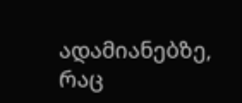ადამიანებზე, რაც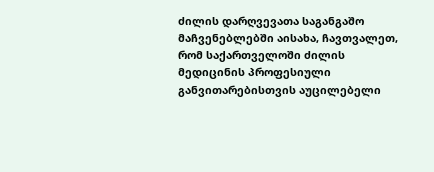ძილის დარღვევათა საგანგაშო მაჩვენებლებში აისახა, ჩავთვალეთ, რომ საქართველოში ძილის მედიცინის პროფესიული განვითარებისთვის აუცილებელი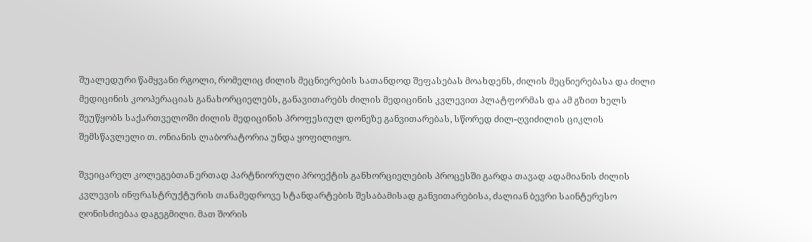შუალედური წამყვანი რგოლი, რომელიც ძილის მეცნიერების სათანდოდ შეფასებას მოახდენს, ძილის მეცნიერებასა და ძილი მედიცინის კოოპერაციას განახორციელებს, განავითარებს ძილის მედიცინის კვლევით პლატფორმას და ამ გზით ხელს შეუწყობს საქართველოში ძილის მედიცინის პროფესიულ დონეზე განვითარებას, სწორედ ძილ-ღვიძილის ციკლის შემსწავლელი თ. ონიანის ლაბორატორია უნდა ყოფილიყო.

შვეიცარელ კოლეგებთან ერთად პარტნიორული პროექტის განხორციელების პროცესში გარდა თავად ადამიანის ძილის კვლევის ინფრასტრუქტურის თანამედროვე სტანდარტების შესაბამისად განვითარებისა, ძალიან ბევრი საინტერესო ღონისძიებაა დაგეგმილი. მათ შორის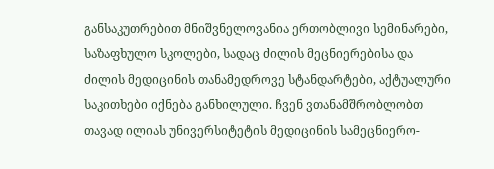განსაკუთრებით მნიშვნელოვანია ერთობლივი სემინარები, საზაფხულო სკოლები, სადაც ძილის მეცნიერებისა და ძილის მედიცინის თანამედროვე სტანდარტები, აქტუალური საკითხები იქნება განხილული. ჩვენ ვთანამშრობლობთ თავად ილიას უნივერსიტეტის მედიცინის სამეცნიერო-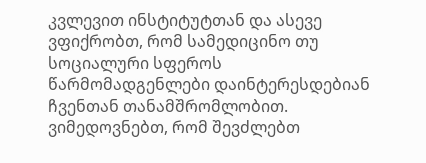კვლევით ინსტიტუტთან და ასევე ვფიქრობთ, რომ სამედიცინო თუ სოციალური სფეროს წარმომადგენლები დაინტერესდებიან ჩვენთან თანამშრომლობით. ვიმედოვნებთ, რომ შევძლებთ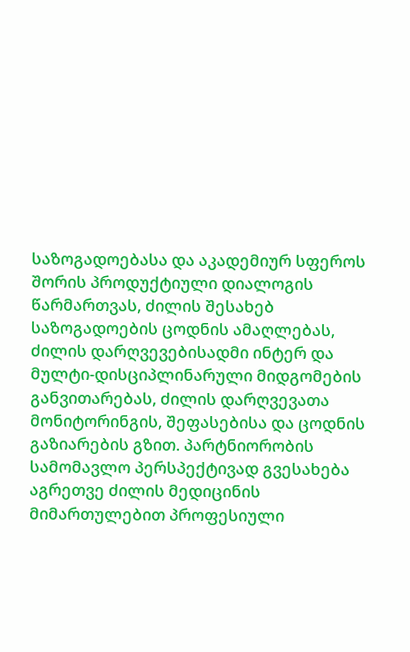საზოგადოებასა და აკადემიურ სფეროს შორის პროდუქტიული დიალოგის წარმართვას, ძილის შესახებ საზოგადოების ცოდნის ამაღლებას, ძილის დარღვევებისადმი ინტერ და მულტი-დისციპლინარული მიდგომების განვითარებას, ძილის დარღვევათა მონიტორინგის, შეფასებისა და ცოდნის გაზიარების გზით. პარტნიორობის სამომავლო პერსპექტივად გვესახება აგრეთვე ძილის მედიცინის მიმართულებით პროფესიული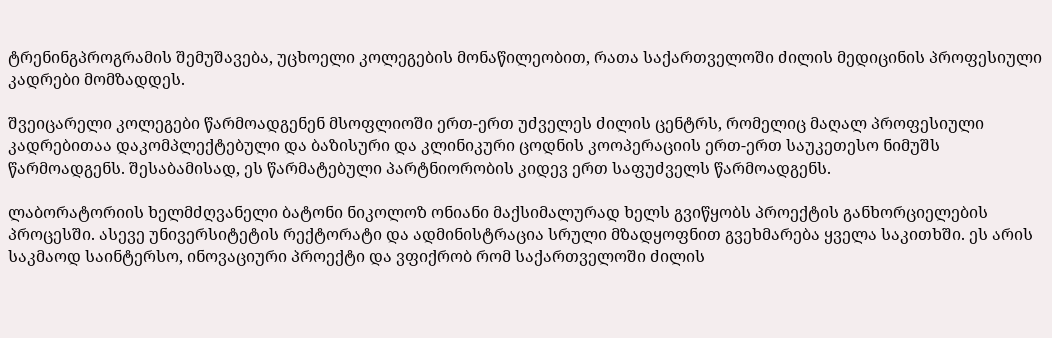ტრენინგპროგრამის შემუშავება, უცხოელი კოლეგების მონაწილეობით, რათა საქართველოში ძილის მედიცინის პროფესიული კადრები მომზადდეს.

შვეიცარელი კოლეგები წარმოადგენენ მსოფლიოში ერთ-ერთ უძველეს ძილის ცენტრს, რომელიც მაღალ პროფესიული კადრებითაა დაკომპლექტებული და ბაზისური და კლინიკური ცოდნის კოოპერაციის ერთ-ერთ საუკეთესო ნიმუშს წარმოადგენს. შესაბამისად, ეს წარმატებული პარტნიორობის კიდევ ერთ საფუძველს წარმოადგენს.

ლაბორატორიის ხელმძღვანელი ბატონი ნიკოლოზ ონიანი მაქსიმალურად ხელს გვიწყობს პროექტის განხორციელების პროცესში. ასევე უნივერსიტეტის რექტორატი და ადმინისტრაცია სრული მზადყოფნით გვეხმარება ყველა საკითხში. ეს არის საკმაოდ საინტერსო, ინოვაციური პროექტი და ვფიქრობ რომ საქართველოში ძილის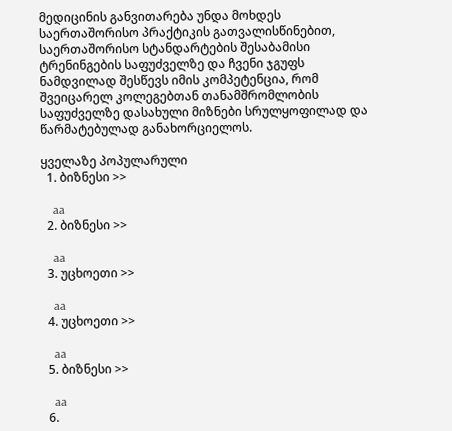მედიცინის განვითარება უნდა მოხდეს საერთაშორისო პრაქტიკის გათვალისწინებით, საერთაშორისო სტანდარტების შესაბამისი ტრენინგების საფუძველზე და ჩვენი ჯგუფს ნამდვილად შესწევს იმის კომპეტენცია, რომ შვეიცარელ კოლეგებთან თანამშრომლობის საფუძველზე დასახული მიზნები სრულყოფილად და წარმატებულად განახორციელოს.

ყველაზე პოპულარული
  1. ბიზნესი >>

    aa
  2. ბიზნესი >>

    aa
  3. უცხოეთი >>

    aa
  4. უცხოეთი >>

    aa
  5. ბიზნესი >>

    aa
  6.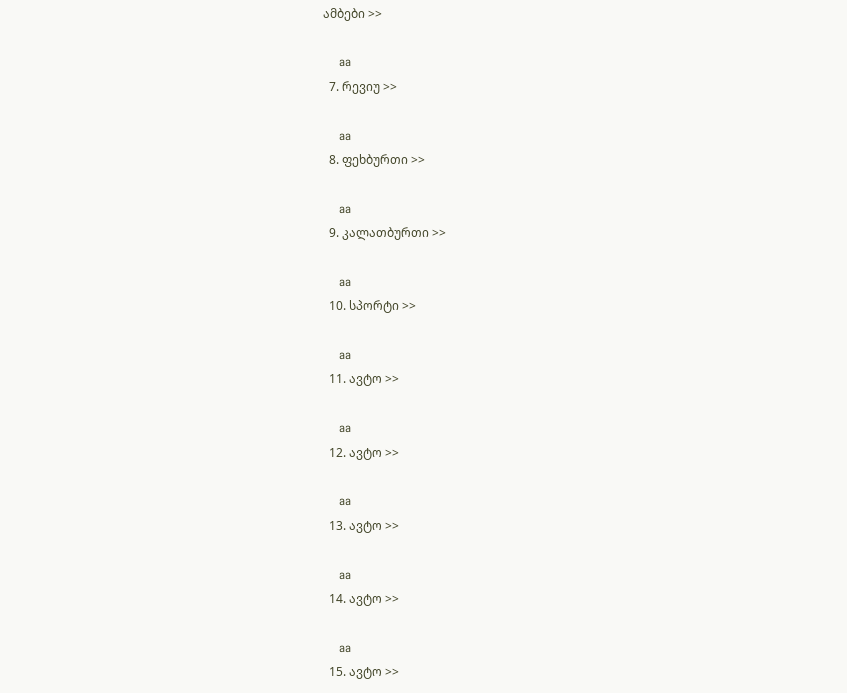ამბები >>

    aa
  7. რევიუ >>

    aa
  8. ფეხბურთი >>

    aa
  9. კალათბურთი >>

    aa
  10. სპორტი >>

    aa
  11. ავტო >>

    aa
  12. ავტო >>

    aa
  13. ავტო >>

    aa
  14. ავტო >>

    aa
  15. ავტო >>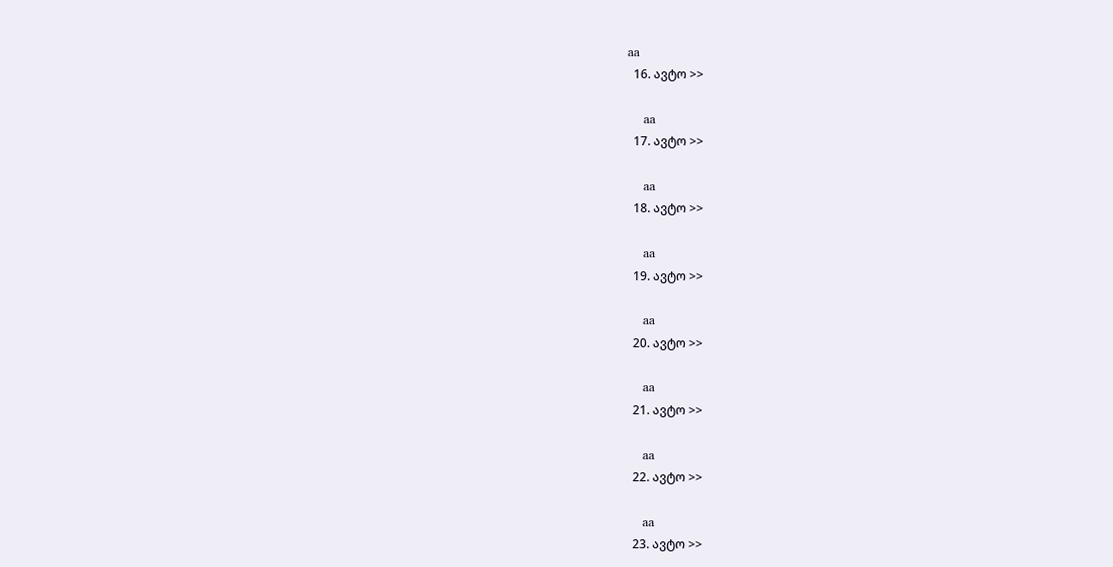aa
  16. ავტო >>

    aa
  17. ავტო >>

    aa
  18. ავტო >>

    aa
  19. ავტო >>

    aa
  20. ავტო >>

    aa
  21. ავტო >>

    aa
  22. ავტო >>

    aa
  23. ავტო >>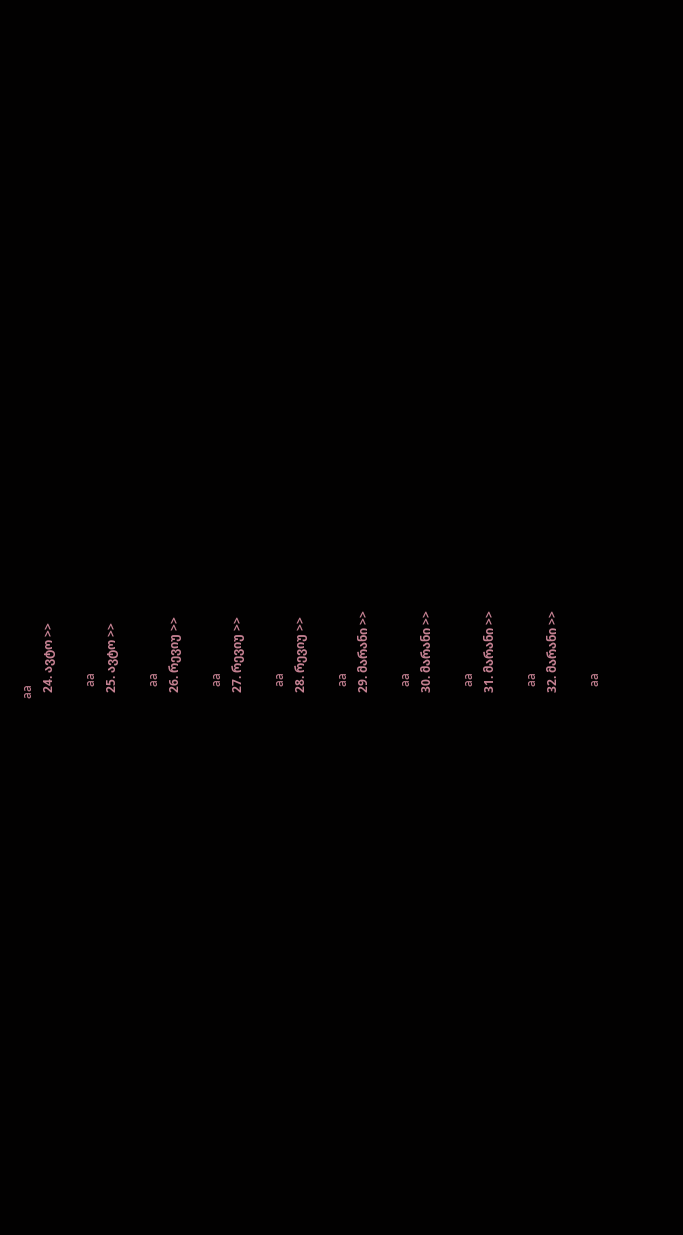aa
  24. ავტო >>

    aa
  25. ავტო >>

    aa
  26. რევიუ >>

    aa
  27. რევიუ >>

    aa
  28. რევიუ >>

    aa
  29. მარანი >>

    aa
  30. მარანი >>

    aa
  31. მარანი >>

    aa
  32. მარანი >>

    aa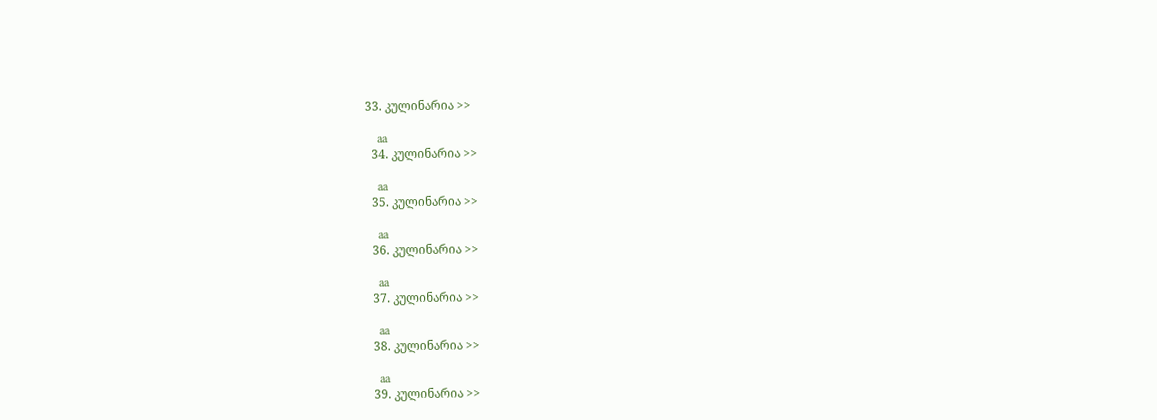33. კულინარია >>

    aa
  34. კულინარია >>

    aa
  35. კულინარია >>

    aa
  36. კულინარია >>

    aa
  37. კულინარია >>

    aa
  38. კულინარია >>

    aa
  39. კულინარია >>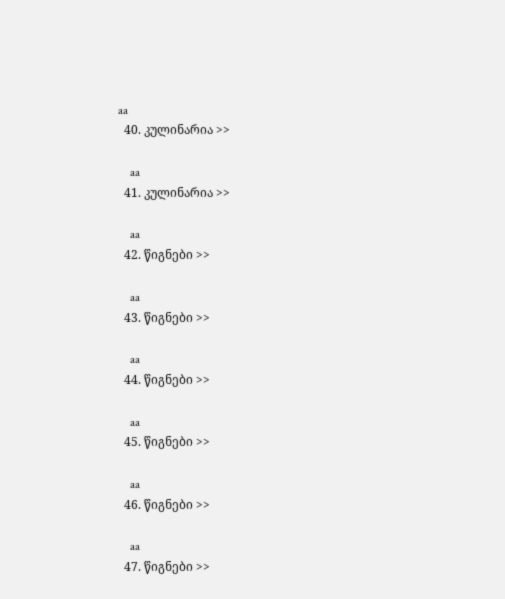aa
  40. კულინარია >>

    aa
  41. კულინარია >>

    aa
  42. წიგნები >>

    aa
  43. წიგნები >>

    aa
  44. წიგნები >>

    aa
  45. წიგნები >>

    aa
  46. წიგნები >>

    aa
  47. წიგნები >>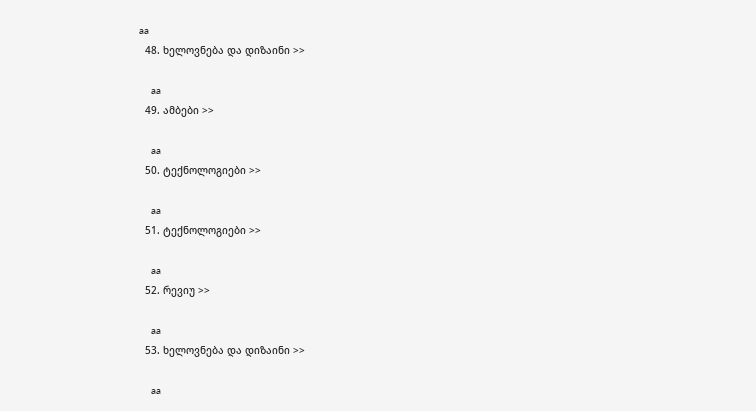aa
  48. ხელოვნება და დიზაინი >>

    aa
  49. ამბები >>

    aa
  50. ტექნოლოგიები >>

    aa
  51. ტექნოლოგიები >>

    aa
  52. რევიუ >>

    aa
  53. ხელოვნება და დიზაინი >>

    aa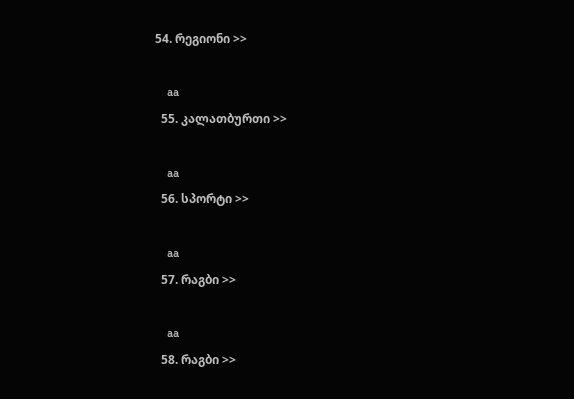54. რეგიონი >>

    aa
  55. კალათბურთი >>

    aa
  56. სპორტი >>

    aa
  57. რაგბი >>

    aa
  58. რაგბი >>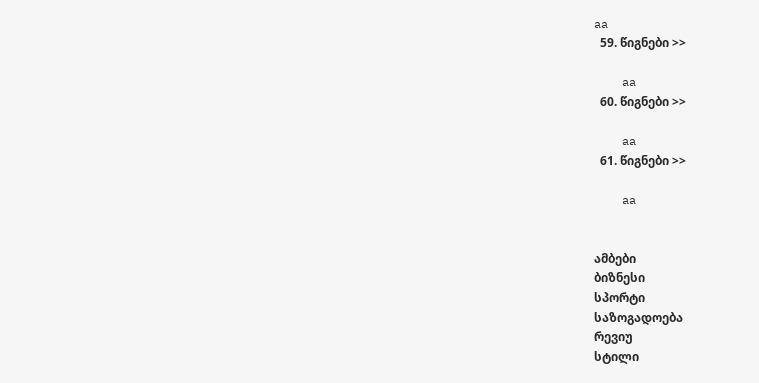aa
  59. წიგნები >>

    aa
  60. წიგნები >>

    aa
  61. წიგნები >>

    aa


ამბები
ბიზნესი
სპორტი
საზოგადოება
რევიუ
სტილი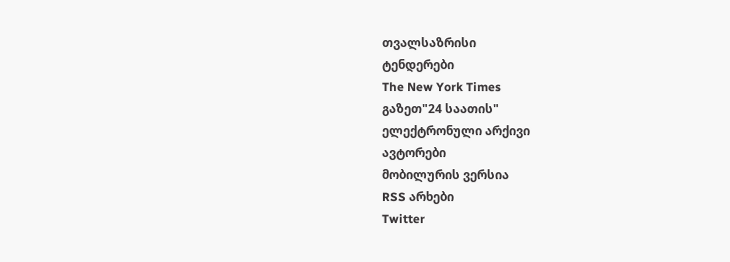თვალსაზრისი
ტენდერები
The New York Times
გაზეთ"24 საათის"
ელექტრონული არქივი
ავტორები
მობილურის ვერსია
RSS არხები
Twitter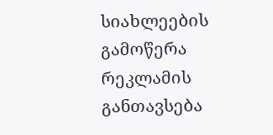სიახლეების გამოწერა
რეკლამის განთავსება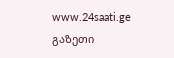www.24saati.ge
გაზეთი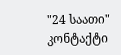"24 საათი"
კონტაქტი